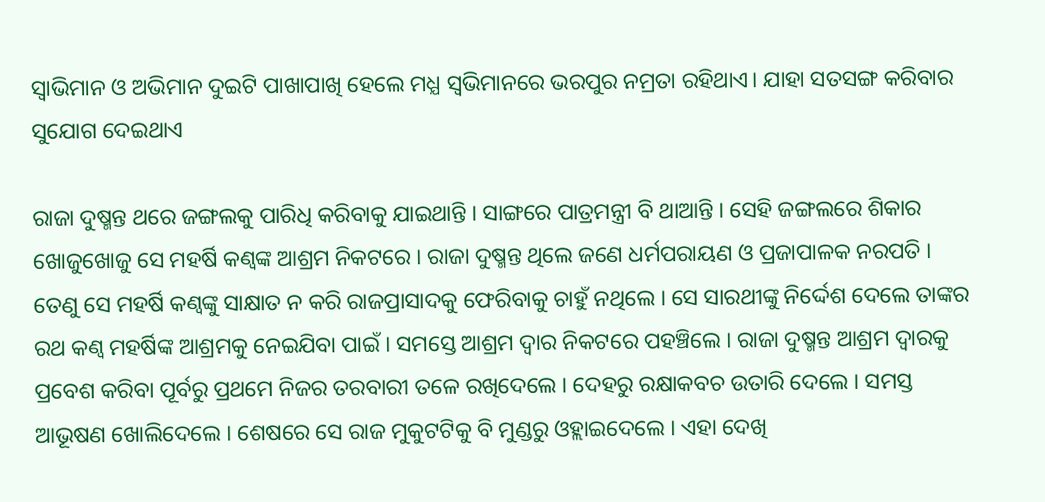ସ୍ଵାଭିମାନ ଓ ଅଭିମାନ ଦୁଇଟି ପାଖାପାଖି ହେଲେ ମଧ୍ଯ ସ୍ଵଭିମାନରେ ଭରପୁର ନମ୍ରତା ରହିଥାଏ। ଯାହା ସତସଙ୍ଗ କରିବାର ସୁଯୋଗ ଦେଇଥାଏ

ରାଜା ଦୁଷ୍ମନ୍ତ ଥରେ ଜଙ୍ଗଲକୁ ପାରିଧି କରିବାକୁ ଯାଇଥାନ୍ତି । ସାଙ୍ଗରେ ପାତ୍ରମନ୍ତ୍ରୀ ବି ଥାଆନ୍ତି । ସେହି ଜଙ୍ଗଲରେ ଶିକାର ଖୋଜୁଖୋଜୁ ସେ ମହର୍ଷି କଣ୍ୱଙ୍କ ଆଶ୍ରମ ନିକଟରେ । ରାଜା ଦୁଷ୍ମନ୍ତ ଥିଲେ ଜଣେ ଧର୍ମପରାୟଣ ଓ ପ୍ରଜାପାଳକ ନରପତି । ତେଣୁ ସେ ମହର୍ଷି କଣ୍ୱଙ୍କୁ ସାକ୍ଷାତ ନ କରି ରାଜପ୍ରାସାଦକୁ ଫେରିବାକୁ ଚାହୁଁ ନଥିଲେ । ସେ ସାରଥୀଙ୍କୁ ନିର୍ଦ୍ଦେଶ ଦେଲେ ତାଙ୍କର ରଥ କଣ୍ୱ ମହର୍ଷିଙ୍କ ଆଶ୍ରମକୁ ନେଇଯିବା ପାଇଁ । ସମସ୍ତେ ଆଶ୍ରମ ଦ୍ୱାର ନିକଟରେ ପହଞ୍ଚିଲେ । ରାଜା ଦୁଷ୍ମନ୍ତ ଆଶ୍ରମ ଦ୍ୱାରକୁ ପ୍ରବେଶ କରିବା ପୂର୍ବରୁ ପ୍ରଥମେ ନିଜର ତରବାରୀ ତଳେ ରଖିଦେଲେ । ଦେହରୁ ରକ୍ଷାକବଚ ଉତାରି ଦେଲେ । ସମସ୍ତ ଆଭୂଷଣ ଖୋଲିଦେଲେ । ଶେଷରେ ସେ ରାଜ ମୁକୁଟଟିକୁ ବି ମୁଣ୍ଡରୁ ଓହ୍ଲାଇଦେଲେ । ଏହା ଦେଖି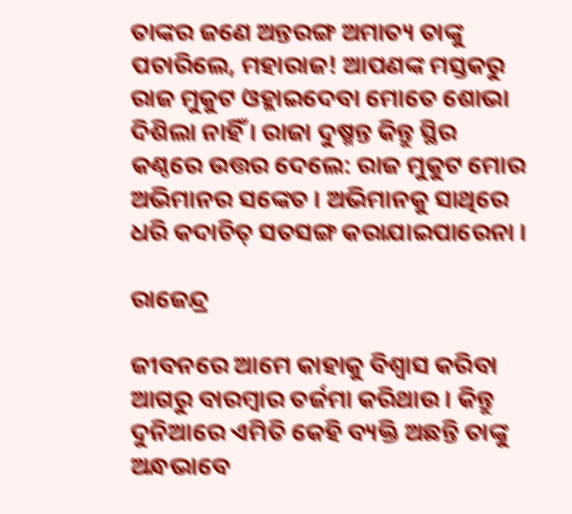ତାଙ୍କର ଜଣେ ଅନ୍ତରଙ୍ଗ ଅମାତ୍ୟ ତାଙ୍କୁ ପଚାରିଲେ, ମହାରାଜ! ଆପଣଙ୍କ ମସ୍ତକରୁ ରାଜ ମୁକୁଟ ଓହ୍ଲାଇଦେବା ମୋତେ ଶୋଭା ଦିଶିଲା ନାହିଁ । ରାଜା ଦୁଷ୍ମନ୍ତ କିନ୍ତୁ ସ୍ଥିର କଣ୍ଠରେ ଉତ୍ତର ଦେଲେ: ରାଜ ମୁକୁଟ ମୋର ଅଭିମାନର ସଙ୍କେତ । ଅଭିମାନକୁ ସାଥିରେ ଧରି କଦାଚିତ୍ ସତସଙ୍ଗ କରାଯାଇପାରେନା ।

ରାଜେନ୍ଦ୍ର

ଜୀବନରେ ଆମେ କାହାକୁ ବିଶ୍ଵାସ କରିବା ଆଗରୁ ବାରମ୍ବାର ତର୍ଜମା କରିଥାଉ। କିନ୍ତୁ ଦୁନିଆରେ ଏମିତି କେହି ବ୍ୟକ୍ତି ଅଛନ୍ତି ତାଙ୍କୁ ଅନ୍ଧଭାବେ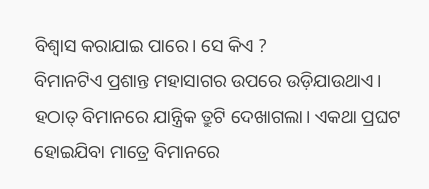ବିଶ୍ଵାସ କରାଯାଇ ପାରେ। ସେ କିଏ ?
ବିମାନଟିଏ ପ୍ରଶାନ୍ତ ମହାସାଗର ଉପରେ ଉଡ଼ିଯାଉଥାଏ। ହଠାତ୍ ବିମାନରେ ଯାନ୍ତ୍ରିକ ତ୍ରୁଟି ଦେଖାଗଲା। ଏକଥା ପ୍ରଘଟ ହୋଇଯିବା ମାତ୍ରେ ବିମାନରେ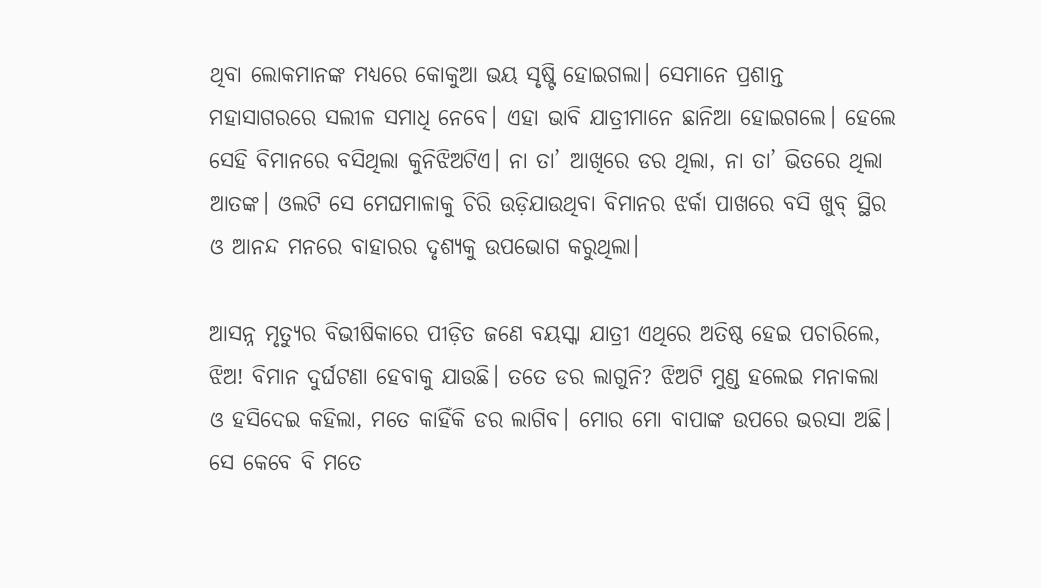ଥିବା ଲୋକମାନଙ୍କ ମଧ୍ୟରେ କୋକୁଆ ଭୟ ସୃଷ୍ଟି ହୋଇଗଲା। ସେମାନେ ପ୍ରଶାନ୍ତ ମହାସାଗରରେ ସଲୀଳ ସମାଧି ନେବେ। ଏହା ଭାବି ଯାତ୍ରୀମାନେ ଛାନିଆ ହୋଇଗଲେ। ହେଲେ ସେହି ବିମାନରେ ବସିଥିଲା କୁନିଝିଅଟିଏ। ନା ତା’ ଆଖିରେ ଡର ଥିଲା, ନା ତା’ ଭିତରେ ଥିଲା ଆତଙ୍କ। ଓଲଟି ସେ ମେଘମାଳାକୁ ଚିରି ଉଡ଼ିଯାଉଥିବା ବିମାନର ଝର୍କା ପାଖରେ ବସି ଖୁବ୍ ସ୍ଥିର ଓ ଆନନ୍ଦ ମନରେ ବାହାରର ଦୃଶ୍ୟକୁ ଉପଭୋଗ କରୁଥିଲା।

ଆସନ୍ନ ମୃତ୍ୟୁର ବିଭୀଷିକାରେ ପୀଡ଼ିତ ଜଣେ ବୟସ୍କା ଯାତ୍ରୀ ଏଥିରେ ଅତିଷ୍ଠ ହେଇ ପଚାରିଲେ, ଝିଅ! ବିମାନ ଦୁର୍ଘଟଣା ହେବାକୁ ଯାଉଛି। ତତେ ଡର ଲାଗୁନି? ଝିଅଟି ମୁଣ୍ଡ ହଲେଇ ମନାକଲା ଓ ହସିଦେଇ କହିଲା, ମତେ କାହିଁକି ଡର ଲାଗିବ। ମୋର ମୋ ବାପାଙ୍କ ଉପରେ ଭରସା ଅଛି। ସେ କେବେ ବି ମତେ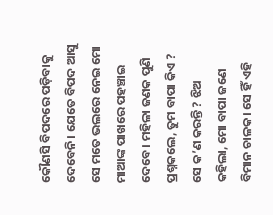କୌଣସି ବିପଦରେ ପଡ଼ିବାକୁ ଦେବେନି। ଯେତେ ବିପଦ ଆସୁ ସେ ମତେ ଭଲରେ ନେଇ ମୋ ମାଆଙ୍କ ପାଖରେ ପହଞ୍ଚାଇ ଦେବେ। ମହିଳା ଜଣକ ପୁଣି ପ୍ରଶ୍ନକଲେ, ତୁମ ବାପା କିଏ ? ସେ କ’ଣ କରନ୍ତି ? ଝିଅ କହିଲା, ମୋ ବାପା ଜଣେ ବିମାନ ଚାଳକ। ସେ ହିଁ ଏହି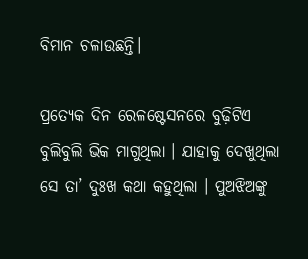ବିମାନ ଚଳାଉଛନ୍ତି।

ପ୍ରତ୍ୟେକ ଦିନ ରେଳଷ୍ଟେସନରେ ବୁଢ଼ିଟିଏ ବୁଲିବୁଲି ଭିକ ମାଗୁଥିଲା । ଯାହାକୁ ଦେଖୁଥିଲା ସେ ତା’ ଦୁଃଖ କଥା କହୁଥିଲା । ପୁଅଝିଅଙ୍କୁ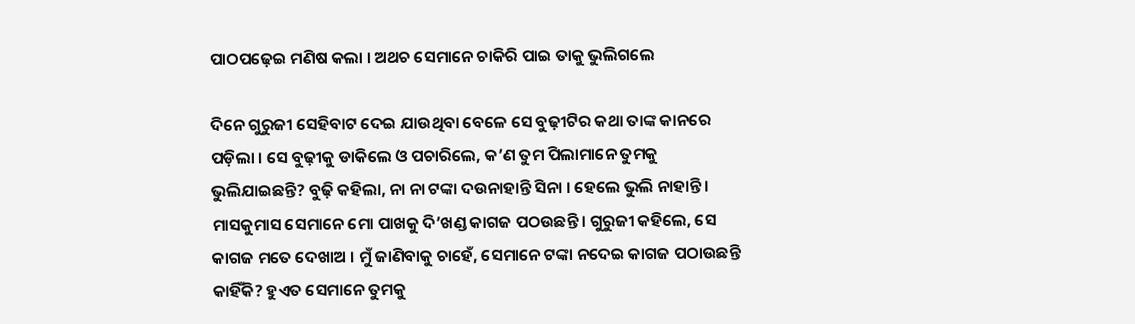ପାଠପଢ଼େଇ ମଣିଷ କଲା । ଅଥଚ ସେମାନେ ଚାକିରି ପାଇ ତାକୁ ଭୁଲିଗଲେ

ଦିନେ ଗୁରୁଜୀ ସେହିବାଟ ଦେଇ ଯାଉଥିବା ବେଳେ ସେ ବୁଢ଼ୀଟିର କଥା ତାଙ୍କ କାନରେ ପଡ଼ିଲା । ସେ ବୁଢ଼ୀକୁ ଡାକିଲେ ଓ ପଚାରିଲେ, କ’ଣ ତୁମ ପିଲାମାନେ ତୁମକୁ ଭୁଲିଯାଇଛନ୍ତି? ବୁଢ଼ି କହିଲା, ନା ନା ଟଙ୍କା ଦଉନାହାନ୍ତି ସିନା । ହେଲେ ଭୁଲି ନାହାନ୍ତି । ମାସକୁମାସ ସେମାନେ ମୋ ପାଖକୁ ଦି’ଖଣ୍ଡ କାଗଜ ପଠଉଛନ୍ତି । ଗୁରୁଜୀ କହିଲେ, ସେ କାଗଜ ମତେ ଦେଖାଅ । ମୁଁ ଜାଣିବାକୁ ଚାହେଁ, ସେମାନେ ଟଙ୍କା ନଦେଇ କାଗଜ ପଠାଉଛନ୍ତି କାହିଁକି? ହୁଏତ ସେମାନେ ତୁମକୁ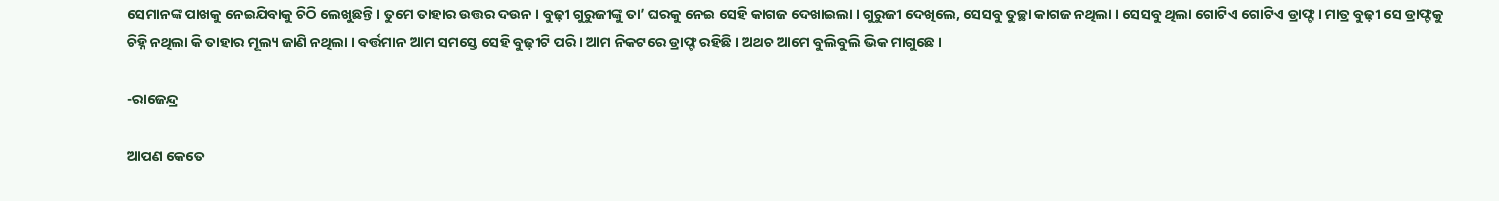ସେମାନଙ୍କ ପାଖକୁ ନେଇଯିବାକୁ ଚିଠି ଲେଖୁଛନ୍ତି । ତୁମେ ତାହାର ଉତ୍ତର ଦଉନ । ବୁଢ଼ୀ ଗୁରୁଜୀଙ୍କୁ ତା’ ଘରକୁ ନେଇ ସେହି କାଗଜ ଦେଖାଇଲା । ଗୁରୁଜୀ ଦେଖିଲେ, ସେସବୁ ତୁଚ୍ଛା କାଗଜ ନଥିଲା । ସେସବୁ ଥିଲା ଗୋଟିଏ ଗୋଟିଏ ଡ୍ରାଫ୍ଟ । ମାତ୍ର ବୁଢ଼ୀ ସେ ଡ୍ରାଫ୍ଟକୁ ଚିହ୍ନି ନଥିଲା କି ତାହାର ମୂଲ୍ୟ ଜାଣି ନଥିଲା । ବର୍ତ୍ତମାନ ଆମ ସମସ୍ତେ ସେହି ବୁଢ଼ୀଟି ପରି । ଆମ ନିକଟରେ ଡ୍ରାଫ୍ଟ ରହିଛି । ଅଥଚ ଆମେ ବୁଲିବୁଲି ଭିକ ମାଗୁଛେ ।

-ରାଜେନ୍ଦ୍ର

ଆପଣ କେତେ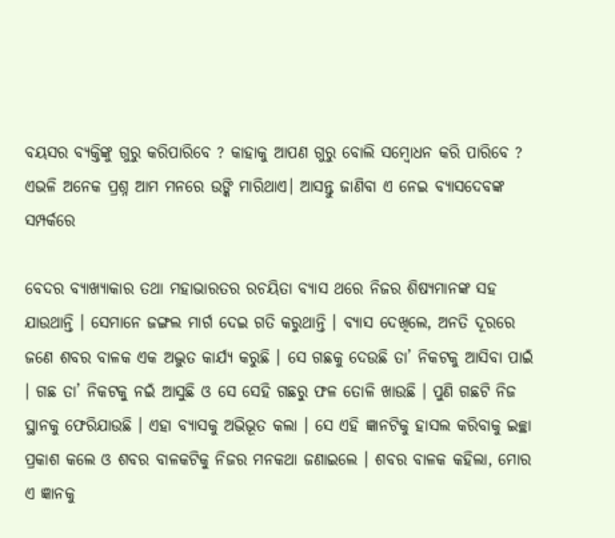ବୟସର ବ୍ୟକ୍ତିଙ୍କୁ ଗୁରୁ କରିପାରିବେ ? କାହାକୁ ଆପଣ ଗୁରୁ ବୋଲି ସମ୍ବୋଧନ କରି ପାରିବେ ? ଏଭଳି ଅନେକ ପ୍ରଶ୍ନ ଆମ ମନରେ ଉଙ୍କି ମାରିଥାଏ। ଆସନ୍ତୁ ଜାଣିବା ଏ ନେଇ ବ୍ୟାସଦେବଙ୍କ ସମ୍ପର୍କରେ

ବେଦର ବ୍ୟାଖ୍ୟାକାର ତଥା ମହାଭାରତର ରଚୟିତା ବ୍ୟାସ ଥରେ ନିଜର ଶିଷ୍ୟମାନଙ୍କ ସହ ଯାଉଥାନ୍ତି । ସେମାନେ ଜଙ୍ଗଲ ମାର୍ଗ ଦେଇ ଗତି କରୁଥାନ୍ତି । ବ୍ୟାସ ଦେଖିଲେ, ଅନତି ଦୂରରେ ଜଣେ ଶବର ବାଳକ ଏକ ଅଦ୍ଭୁତ କାର୍ଯ୍ୟ କରୁଛି । ସେ ଗଛକୁ ଦେଉଛି ତା’ ନିକଟକୁ ଆସିବା ପାଇଁ । ଗଛ ତା’ ନିକଟକୁ ନଇଁ ଆସୁଛି ଓ ସେ ସେହି ଗଛରୁ ଫଳ ତୋଳି ଖାଉଛି । ପୁଣି ଗଛଟି ନିଜ ସ୍ଥାନକୁ ଫେରିଯାଉଛି । ଏହା ବ୍ୟାସକୁ ଅଭିଭୂତ କଲା । ସେ ଏହି ଜ୍ଞାନଟିକୁ ହାସଲ କରିବାକୁ ଇଚ୍ଛା ପ୍ରକାଶ କଲେ ଓ ଶବର ବାଳକଟିକୁ ନିଜର ମନକଥା ଜଣାଇଲେ । ଶବର ବାଳକ କହିଲା, ମୋର ଏ ଜ୍ଞାନକୁ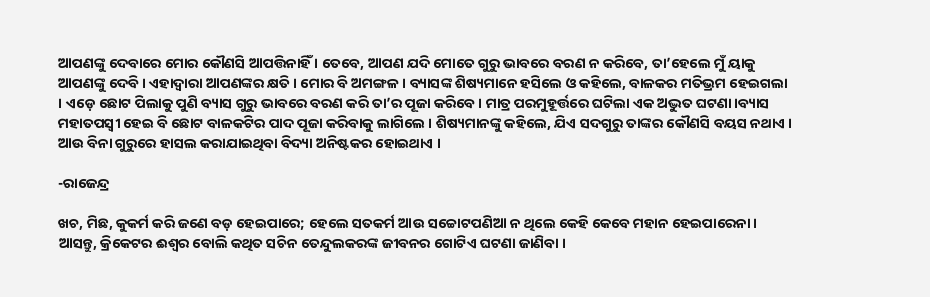ଆପଣଙ୍କୁ ଦେବାରେ ମୋର କୌଣସି ଆପତ୍ତିନାହିଁ । ତେବେ, ଆପଣ ଯଦି ମୋତେ ଗୁରୁ ଭାବରେ ବରଣ ନ କରିବେ, ତା’ହେଲେ ମୁଁ ୟାକୁ ଆପଣଙ୍କୁ ଦେବି । ଏହାଦ୍ୱାରା ଆପଣଙ୍କର କ୍ଷତି । ମୋର ବି ଅମଙ୍ଗଳ । ବ୍ୟାସଙ୍କ ଶିଷ୍ୟମାନେ ହସିଲେ ଓ କହିଲେ, ବାଳକର ମତିଭ୍ରମ ହେଇଗଲା । ଏଡ଼େ ଛୋଟ ପିଲାକୁ ପୁଣି ବ୍ୟାସ ଗୁରୁ ଭାବରେ ବରଣ କରି ତା’ର ପୂଜା କରିବେ । ମାତ୍ର ପରମୁହୂର୍ତ୍ତରେ ଘଟିଲା ଏକ ଅଦ୍ଭୁତ ଘଟଣା।ବ୍ୟାସ ମହାତପସ୍ୱୀ ହେଇ ବି ଛୋଟ ବାଳକଟିର ପାଦ ପୂଜା କରିବାକୁ ଲାଗିଲେ । ଶିଷ୍ୟମାନଙ୍କୁ କହିଲେ, ଯିଏ ସଦଗୁରୁ ତାଙ୍କର କୌଣସି ବୟସ ନଥାଏ । ଆଉ ବିନା ଗୁରୁରେ ହାସଲ କରାଯାଇଥିବା ବିଦ୍ୟା ଅନିଷ୍ଟକର ହୋଇଥାଏ ।

-ରାଜେନ୍ଦ୍ର

ଖଚ, ମିଛ, କୁକର୍ମ କରି ଜଣେ ବଡ଼ ହେଇପାରେ; ହେଲେ ସତକର୍ମ ଆଉ ସଚ୍ଚୋଟପଣିଆ ନ ଥିଲେ କେହି କେବେ ମହାନ ହେଇପାରେନା।
ଆସନ୍ତୁ, କ୍ରିକେଟର ଈଶ୍ୱର ବୋଲି କଥିତ ସଚିନ ତେନ୍ଦୁଲକରଙ୍କ ଜୀବନର ଗୋଟିଏ ଘଟଣା ଜାଣିବା ।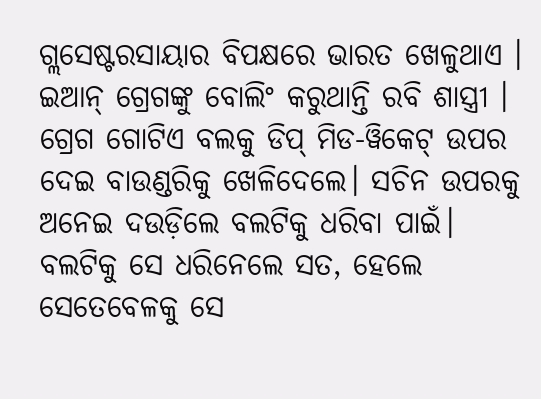ଗ୍ଲସେଷ୍ଟରସାୟାର ବିପକ୍ଷରେ ଭାରତ ଖେଳୁଥାଏ । ଇଆନ୍ ଗ୍ରେଗଙ୍କୁ ବୋଲିଂ କରୁଥାନ୍ତି ରବି ଶାସ୍ତ୍ରୀ । ଗ୍ରେଗ ଗୋଟିଏ ବଲକୁ ଡିପ୍ ମିଡ-ୱିକେଟ୍ ଉପର ଦେଇ ବାଉଣ୍ଡରିକୁ ଖେଳିଦେଲେ। ସଚିନ ଉପରକୁ ଅନେଇ ଦଉଡ଼ିଲେ ବଲଟିକୁ ଧରିବା ପାଇଁ। ବଲଟିକୁ ସେ ଧରିନେଲେ ସତ, ହେଲେ ସେତେବେଳକୁ ସେ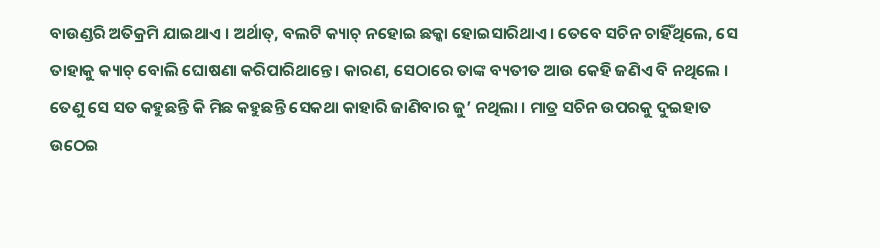ବାଉଣ୍ଡରି ଅତିକ୍ରମି ଯାଇଥାଏ । ଅର୍ଥାତ୍, ବଲଟି କ୍ୟାଚ୍ ନହୋଇ ଛକ୍କା ହୋଇସାରିଥାଏ। ତେବେ ସଚିନ ଚାହିଁଥିଲେ, ସେ ତାହାକୁ କ୍ୟାଚ୍ ବୋଲି ଘୋଷଣା କରିପାରିଥାନ୍ତେ। କାରଣ, ସେଠାରେ ତାଙ୍କ ବ୍ୟତୀତ ଆଉ କେହି ଜଣିଏ ବି ନଥିଲେ । ତେଣୁ ସେ ସତ କହୁଛନ୍ତି କି ମିଛ କହୁଛନ୍ତି ସେକଥା କାହାରି ଜାଣିବାର ଜୁ’ ନଥିଲା । ମାତ୍ର ସଚିନ ଉପରକୁ ଦୁଇହାତ ଉଠେଇ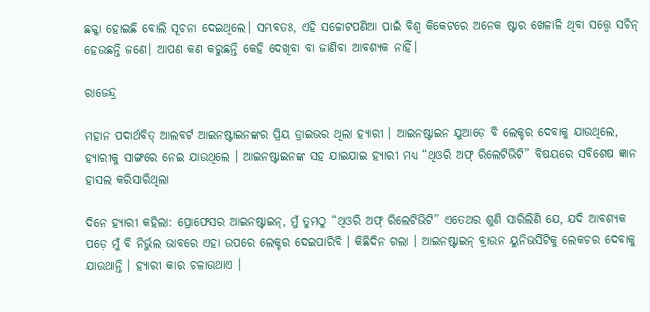ଛକ୍କା ହୋଇଛି ବୋଲି ସୂଚନା ଦେଇଥିଲେ। ସମ୍ଭବତଃ, ଏହି ସଚ୍ଚୋଟପଣିଆ ପାଇଁ ବିଶ୍ୱ କିକେଟରେ ଅନେକ ଷ୍ଟାର ଖେଳାଳି ଥିବା ସତ୍ତ୍ୱେ ସଚିନ୍ ହେଉଛନ୍ତି ଜଣେ। ଆପଣ କଣ କରୁଛନ୍ତି କେହି ଦେଖିବା ବା ଜାଣିବା ଆବଶ୍ୟକ ନାହିଁ।

ରାଜେନ୍ଦ୍ର

ମହାନ ପଦାର୍ଥବିତ୍ ଆଲବର୍ଟ ଆଇନଷ୍ଟାଇନଙ୍କର ପ୍ରିୟ ଡ୍ରାଇଭର ଥିଲା ହ୍ୟାରୀ । ଆଇନଷ୍ଟାଇନ ଯୁଆଡ଼େ ବି ଲେକ୍ଚର ଦେବାକୁ ଯାଉଥିଲେ, ହ୍ୟାରୀକୁ ସାଙ୍ଗରେ ନେଇ ଯାଉଥିଲେ । ଆଇନଷ୍ଟାଇନଙ୍କ ସହ ଯାଇଯାଇ ହ୍ୟାରୀ ମଧ୍ୟ “ଥିଓରି ଅଫ୍ ରିଲେଟିଭିଟି” ବିଷୟରେ ସବିଶେଷ ଜ୍ଞାନ ହାସଲ କରିସାରିଥିଲା

ଦିନେ ହ୍ୟାରୀ କହିଲା: ପ୍ରୋଫେସର ଆଇନଷ୍ଟାଇନ୍, ମୁଁ ତୁମଠୁ “ଥିଓରି ଅଫ୍ ରିଲେଟିଭିଟି” ଏତେଥର ଶୁଣି ସାରିଲିଣି ଯେ, ଯଦି ଆବଶ୍ୟକ ପଡ଼େ ମୁଁ ବି ନିର୍ଭୁଲ ଭାବରେ ଏହା ଉପରେ ଲେକ୍ଚର ଦେଇପାରିବି । କିଛିଦିନ ଗଲା । ଆଇନଷ୍ଟାଇନ୍ ବ୍ରାଉନ ୟୁନିଭର୍ସିଟିକୁ ଲେକଚର ଦେବାକୁ ଯାଉଥାନ୍ତି । ହ୍ୟାରୀ କାର ଚଳାଉଥାଏ ।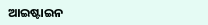ଆଇଷ୍ଟାଇନ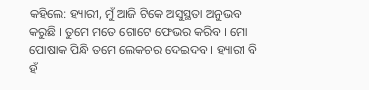କହିଲେ: ହ୍ୟାରୀ, ମୁଁ ଆଜି ଟିକେ ଅସୁସ୍ଥତା ଅନୁଭବ କରୁଛି । ତୁମେ ମତେ ଗୋଟେ ଫେଭର କରିବ । ମୋ ପୋଷାକ ପିନ୍ଧି ତମେ ଲେକଚର ଦେଇଦବ । ହ୍ୟାରୀ ବି ହଁ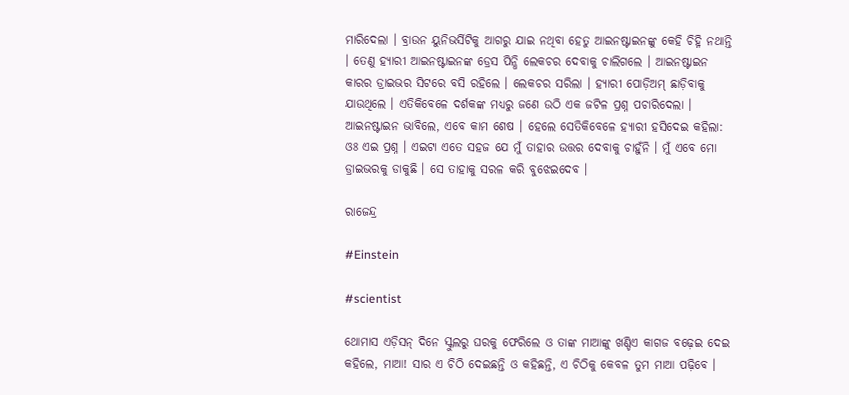ମାରିଦେଲା । ବ୍ରାଉନ ୟୁନିଭର୍ସିଟିକୁ ଆଗରୁ ଯାଇ ନଥିବା ହେତୁ ଆଇନଷ୍ଟାଇନଙ୍କୁ କେହି ଚିହ୍ନି ନଥାନ୍ତି । ତେଣୁ ହ୍ୟାରୀ ଆଇନଷ୍ଟାଇନଙ୍କ ଡ୍ରେସ ପିନ୍ଧି ଲେକଚର ଦେବାକୁ ଚାଲିଗଲେ । ଆଇନଷ୍ଟାଇନ କାରର ଡ୍ରାଇଭର ସିଟରେ ବସି ରହିଲେ । ଲେକଚର ସରିଲା । ହ୍ୟାରୀ ପୋଡ଼ିଅମ୍ ଛାଡ଼ିବାକୁ ଯାଉଥିଲେ । ଏତିକିବେଳେ ଦର୍ଶକଙ୍କ ମଧ୍ୟରୁ ଜଣେ ଉଠି ଏକ ଜଟିଳ ପ୍ରଶ୍ନ ପଚାରିଦେଲା । ଆଇନଷ୍ଟାଇନ ଭାବିଲେ, ଏବେ କାମ ଶେଷ । ହେଲେ ସେତିକିବେଳେ ହ୍ୟାରୀ ହସିଦେଇ କହିଲା: ଓଃ ଏଇ ପ୍ରଶ୍ନ । ଏଇଟା ଏତେ ସହଜ ଯେ ମୁଁ ତାହାର ଉତ୍ତର ଦେବାକୁ ଚାହୁଁନି । ମୁଁ ଏବେ ମୋ ଡ୍ରାଇଭରକୁ ଡାକୁଛି । ସେ ତାହାକୁ ସରଳ କରି ବୁଝେଇଦେବ ।

ରାଜେନ୍ଦ୍ର

#Einstein

#scientist

ଥୋମାସ ଏଡ଼ିସନ୍ ଦିନେ ସ୍କୁଲରୁ ଘରକୁ ଫେରିଲେ ଓ ତାଙ୍କ ମାଆଙ୍କୁ ଖଣ୍ଡିଏ କାଗଜ ବଢ଼େଇ ଦେଇ କହିଲେ, ମାଆ! ସାର ଏ ଚିଠି ଦେଇଛନ୍ତି ଓ କହିଛନ୍ତି, ଏ ଚିଠିକୁ କେବଳ ତୁମ ମାଆ ପଢ଼ିବେ ।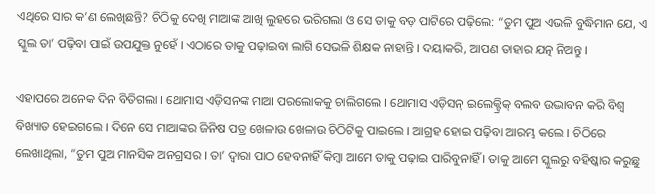ଏଥିରେ ସାର କ’ଣ ଲେଖିଛନ୍ତି? ଚିଠିକୁ ଦେଖି ମାଆଙ୍କ ଆଖି ଲୁହରେ ଭରିଗଲା ଓ ସେ ତାକୁ ବଡ଼ ପାଟିରେ ପଢ଼ିଲେ: “ତୁମ ପୁଅ ଏଭଳି ବୁଦ୍ଧିମାନ ଯେ, ଏ ସ୍କୁଲ ତା’ ପଢ଼ିବା ପାଇଁ ଉପଯୁକ୍ତ ନୁହେଁ । ଏଠାରେ ତାକୁ ପଢ଼ାଇବା ଲାଗି ସେଭଳି ଶିକ୍ଷକ ନାହାନ୍ତି । ଦୟାକରି, ଆପଣ ତାହାର ଯତ୍ନ ନିଅନ୍ତୁ ।

ଏହାପରେ ଅନେକ ଦିନ ବିତିଗଲା । ଥୋମାସ ଏଡ଼ିସନଙ୍କ ମାଆ ପରଲୋକକୁ ଚାଲିଗଲେ । ଥୋମାସ ଏଡ଼ିସନ୍ ଇଲେକ୍ଟ୍ରିକ୍ ବଲବ ଉଦ୍ଭାବନ କରି ବିଶ୍ୱ ବିଖ୍ୟାତ ହେଇଗଲେ । ଦିନେ ସେ ମାଆଙ୍କର ଜିନିଷ ପତ୍ର ଖେଳାଉ ଖେଳାଉ ଚିଠିଟିକୁ ପାଇଲେ । ଆଗ୍ରହ ହୋଇ ପଢ଼ିବା ଆରମ୍ଭ କଲେ । ଚିଠିରେ ଲେଖାଥିଲା, “ତୁମ ପୁଅ ମାନସିକ ଅନଗ୍ରସର । ତା’ ଦ୍ୱାରା ପାଠ ହେବନାହିଁ କିମ୍ବା ଆମେ ତାକୁ ପଢ଼ାଇ ପାରିବୁନାହିଁ । ତାକୁ ଆମେ ସ୍କୁଲରୁ ବହିଷ୍କାର କରୁଛୁ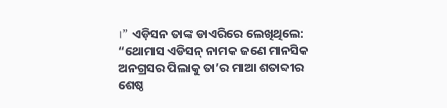।” ଏଡ଼ିସନ ତାଙ୍କ ଡାଏରିରେ ଲେଖିଥିଲେ: “ଥୋମାସ ଏଡିସନ୍ ନାମକ ଜଣେ ମାନସିକ ଅନଗ୍ରସର ପିଲାକୁ ତା’ର ମାଆ ଶତାବ୍ଦୀର ଶେଷ୍ଠ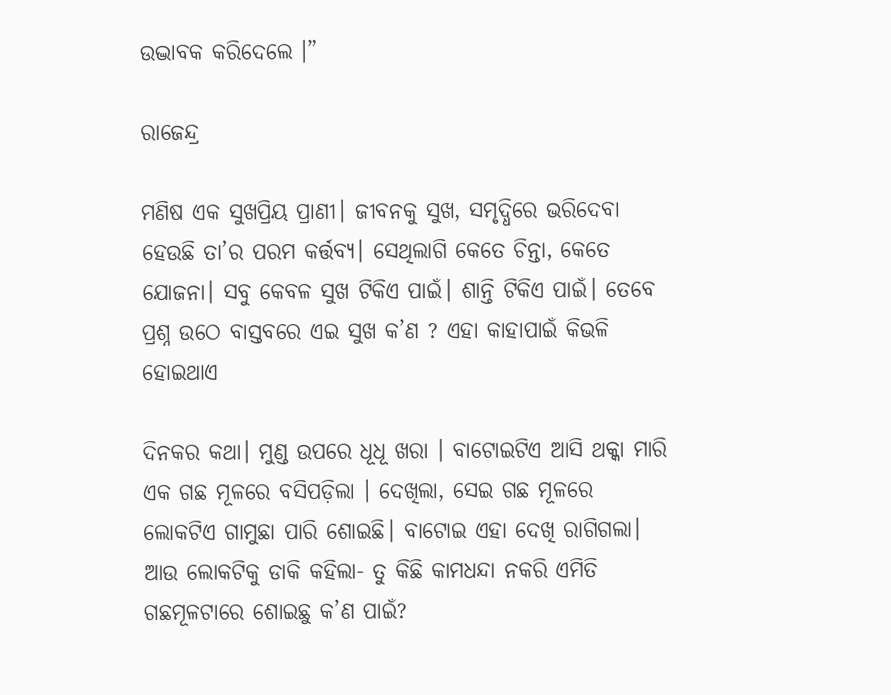ଉଦ୍ଭାବକ କରିଦେଲେ ।”

ରାଜେନ୍ଦ୍ର

ମଣିଷ ଏକ ସୁଖପ୍ରିୟ ପ୍ରାଣୀ। ଜୀବନକୁ ସୁଖ, ସମୃଦ୍ଧିରେ ଭରିଦେବା ହେଉଛି ତା’ର ପରମ କର୍ତ୍ତବ୍ୟ। ସେଥିଲାଗି କେତେ ଚିନ୍ତା, କେତେ ଯୋଜନା। ସବୁ କେବଳ ସୁଖ ଟିକିଏ ପାଇଁ। ଶାନ୍ତି ଟିକିଏ ପାଇଁ। ତେବେ ପ୍ରଶ୍ନ ଉଠେ ବାସ୍ତବରେ ଏଇ ସୁଖ କ’ଣ ? ଏହା କାହାପାଇଁ କିଭଳି ହୋଇଥାଏ

ଦିନକର କଥା। ମୁଣ୍ଡ ଉପରେ ଧୂଧୂ ଖରା । ବାଟୋଇଟିଏ ଆସି ଥକ୍କା ମାରି ଏକ ଗଛ ମୂଳରେ ବସିପଡ଼ିଲା । ଦେଖିଲା, ସେଇ ଗଛ ମୂଳରେ ଲୋକଟିଏ ଗାମୁଛା ପାରି ଶୋଇଛି। ବାଟୋଇ ଏହା ଦେଖି ରାଗିଗଲା। ଆଉ ଲୋକଟିକୁ ଡାକି କହିଲା- ତୁ କିଛି କାମଧନ୍ଦା ନକରି ଏମିତି ଗଛମୂଳଟାରେ ଶୋଇଛୁ କ’ଣ ପାଇଁ?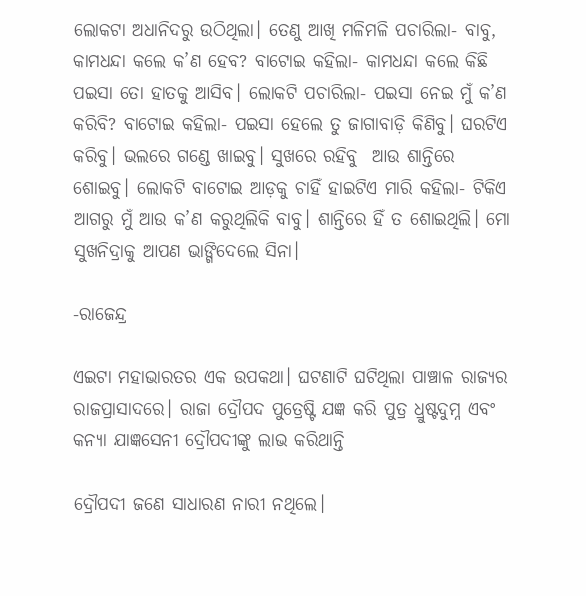ଲୋକଟା ଅଧାନିଦରୁ ଉଠିଥିଲା। ତେଣୁ ଆଖି ମଳିମଳି ପଚାରିଲା- ବାବୁ, କାମଧନ୍ଦା କଲେ କ’ଣ ହେବ? ବାଟୋଇ କହିଲା- କାମଧନ୍ଦା କଲେ କିଛି ପଇସା ତୋ ହାତକୁ ଆସିବ। ଲୋକଟି ପଚାରିଲା- ପଇସା ନେଇ ମୁଁ କ’ଣ କରିବି? ବାଟୋଇ କହିଲା- ପଇସା ହେଲେ ତୁ ଜାଗାବାଡ଼ି କିଣିବୁ। ଘରଟିଏ କରିବୁ। ଭଲରେ ଗଣ୍ଡେ ଖାଇବୁ। ସୁଖରେ ରହିବୁ  ଆଉ ଶାନ୍ତିରେ ଶୋଇବୁ। ଲୋକଟି ବାଟୋଇ ଆଡ଼କୁ ଚାହିଁ ହାଇଟିଏ ମାରି କହିଲା- ଟିକିଏ ଆଗରୁ ମୁଁ ଆଉ କ’ଣ କରୁଥିଲିକି ବାବୁ। ଶାନ୍ତିରେ ହିଁ ତ ଶୋଇଥିଲି। ମୋ ସୁଖନିଦ୍ରାକୁ ଆପଣ ଭାଙ୍ଗିଦେଲେ ସିନା।

-ରାଜେନ୍ଦ୍ର

ଏଇଟା ମହାଭାରତର ଏକ ଉପକଥା। ଘଟଣାଟି ଘଟିଥିଲା ପାଞ୍ଚାଳ ରାଜ୍ୟର ରାଜପ୍ରାସାଦରେ। ରାଜା ଦ୍ରୌପଦ ପୁତ୍ରେଷ୍ଟି ଯଜ୍ଞ କରି ପୁତ୍ର ଧ୍ରୁଷ୍ଟଦୁମ୍ନ ଏବଂ କନ୍ୟା ଯାଜ୍ଞସେନୀ ଦ୍ରୌପଦୀଙ୍କୁ ଲାଭ କରିଥାନ୍ତି

ଦ୍ରୌପଦୀ ଜଣେ ସାଧାରଣ ନାରୀ ନଥିଲେ।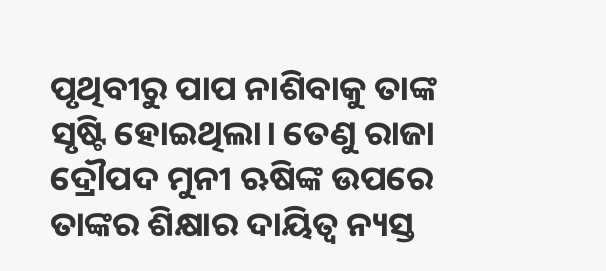ପୃଥିବୀରୁ ପାପ ନାଶିବାକୁ ତାଙ୍କ ସୃଷ୍ଟି ହୋଇଥିଲା। ତେଣୁ ରାଜା ଦ୍ରୌପଦ ମୁନୀ ଋଷିଙ୍କ ଉପରେ ତାଙ୍କର ଶିକ୍ଷାର ଦାୟିତ୍ୱ ନ୍ୟସ୍ତ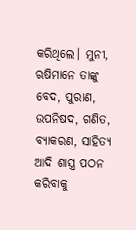କରିଥିଲେ। ମୁନୀ, ଋଷିମାନେ ତାଙ୍କୁ ବେଦ, ପୁରାଣ, ଉପନିଷଦ, ଗଣିତ, ବ୍ୟାକରଣ, ସାହିତ୍ୟ ଆଦି ଶାସ୍ତ୍ର ପଠନ କରିବାକୁ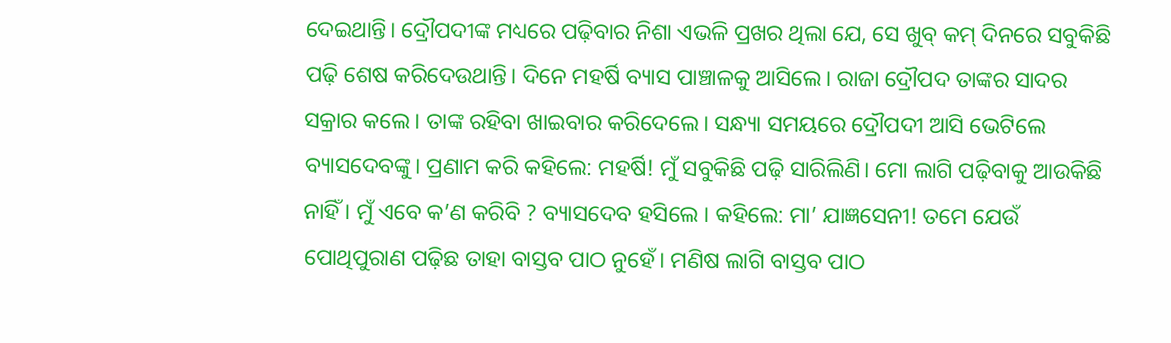ଦେଇଥାନ୍ତି। ଦ୍ରୌପଦୀଙ୍କ ମଧ୍ୟରେ ପଢ଼ିବାର ନିଶା ଏଭଳି ପ୍ରଖର ଥିଲା ଯେ, ସେ ଖୁବ୍ କମ୍ ଦିନରେ ସବୁକିଛି ପଢ଼ି ଶେଷ କରିଦେଉଥାନ୍ତି। ଦିନେ ମହର୍ଷି ବ୍ୟାସ ପାଞ୍ଚାଳକୁ ଆସିଲେ। ରାଜା ଦ୍ରୌପଦ ତାଙ୍କର ସାଦର ସକ୍ରାର କଲେ। ତାଙ୍କ ରହିବା ଖାଇବାର କରିଦେଲେ। ସନ୍ଧ୍ୟା ସମୟରେ ଦ୍ରୌପଦୀ ଆସି ଭେଟିଲେ ବ୍ୟାସଦେବଙ୍କୁ। ପ୍ରଣାମ କରି କହିଲେ: ମହର୍ଷି! ମୁଁ ସବୁକିଛି ପଢ଼ି ସାରିଲିଣି। ମୋ ଲାଗି ପଢ଼ିବାକୁ ଆଉକିଛି ନାହିଁ । ମୁଁ ଏବେ କ’ଣ କରିବି ? ବ୍ୟାସଦେବ ହସିଲେ । କହିଲେ: ମା’ ଯାଜ୍ଞସେନୀ! ତମେ ଯେଉଁ ପୋଥିପୁରାଣ ପଢ଼ିଛ ତାହା ବାସ୍ତବ ପାଠ ନୁହେଁ। ମଣିଷ ଲାଗି ବାସ୍ତବ ପାଠ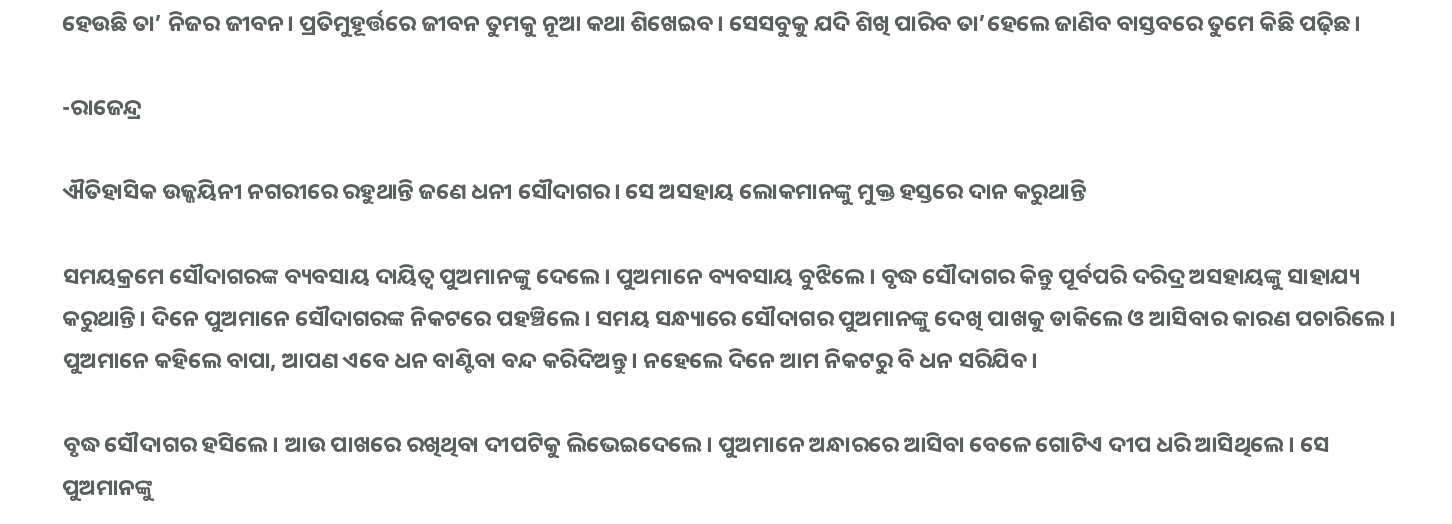ହେଉଛି ତା’ ନିଜର ଜୀବନ। ପ୍ରତିମୁହୂର୍ତ୍ତରେ ଜୀବନ ତୁମକୁ ନୂଆ କଥା ଶିଖେଇବ। ସେସବୁକୁ ଯଦି ଶିଖି ପାରିବ ତା’ହେଲେ ଜାଣିବ ବାସ୍ତବରେ ତୁମେ କିଛି ପଢ଼ିଛ।

-ରାଜେନ୍ଦ୍ର

ଐତିହାସିକ ଉଜ୍ଜୟିନୀ ନଗରୀରେ ରହୁଥାନ୍ତି ଜଣେ ଧନୀ ସୌଦାଗର। ସେ ଅସହାୟ ଲୋକମାନଙ୍କୁ ମୁକ୍ତ ହସ୍ତରେ ଦାନ କରୁଥାନ୍ତି

ସମୟକ୍ରମେ ସୌଦାଗରଙ୍କ ବ୍ୟବସାୟ ଦାୟିତ୍ୱ ପୁଅମାନଙ୍କୁ ଦେଲେ। ପୁଅମାନେ ବ୍ୟବସାୟ ବୁଝିଲେ। ବୃଦ୍ଧ ସୌଦାଗର କିନ୍ତୁ ପୂର୍ବପରି ଦରିଦ୍ର ଅସହାୟଙ୍କୁ ସାହାଯ୍ୟ କରୁଥାନ୍ତି। ଦିନେ ପୁଅମାନେ ସୌଦାଗରଙ୍କ ନିକଟରେ ପହଞ୍ଚିଲେ। ସମୟ ସନ୍ଧ୍ୟାରେ ସୌଦାଗର ପୁଅମାନଙ୍କୁ ଦେଖି ପାଖକୁ ଡାକିଲେ ଓ ଆସିବାର କାରଣ ପଚାରିଲେ। ପୁଅମାନେ କହିଲେ ବାପା, ଆପଣ ଏବେ ଧନ ବାଣ୍ଟିବା ବନ୍ଦ କରିଦିଅନ୍ତୁ। ନହେଲେ ଦିନେ ଆମ ନିକଟରୁ ବି ଧନ ସରିଯିବ।

ବୃଦ୍ଧ ସୌଦାଗର ହସିଲେ। ଆଉ ପାଖରେ ରଖିଥିବା ଦୀପଟିକୁ ଲିଭେଇଦେଲେ। ପୁଅମାନେ ଅନ୍ଧାରରେ ଆସିବା ବେଳେ ଗୋଟିଏ ଦୀପ ଧରି ଆସିଥିଲେ। ସେ ପୁଅମାନଙ୍କୁ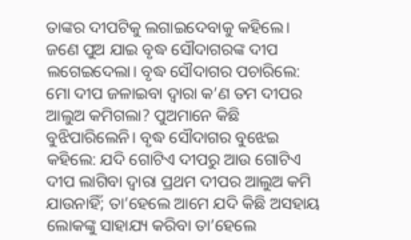ତାଙ୍କର ଦୀପଟିକୁ ଲଗାଇଦେବାକୁ କହିଲେ। ଜଣେ ପୁଅ ଯାଇ ବୃଦ୍ଧ ସୌଦାଗରଙ୍କ ଦୀପ ଲଗେଇଦେଲା। ବୃଦ୍ଧ ସୌଦାଗର ପଚାରିଲେ: ମୋ ଦୀପ ଜଳାଇବା ଦ୍ୱାରା କ’ଣ ତମ ଦୀପର ଆଲୁଅ କମିଗଲା? ପୁଅମାନେ କିଛି ବୁଝିପାରିଲେନି। ବୃଦ୍ଧ ସୌଦାଗର ବୁଝେଇ କହିଲେ: ଯଦି ଗୋଟିଏ ଦୀପରୁ ଆଉ ଗୋଟିଏ ଦୀପ ଲାଗିବା ଦ୍ୱାରା ପ୍ରଥମ ଦୀପର ଆଲୁଅ କମି ଯାଉନାହିଁ; ତା’ହେଲେ ଆମେ ଯଦି କିଛି ଅସହାୟ ଲୋକଙ୍କୁ ସାହାଯ୍ୟ କରିବା ତା’ହେଲେ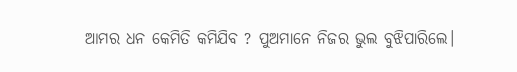ଆମର ଧନ କେମିତି କମିଯିବ ? ପୁଅମାନେ ନିଜର ଭୁଲ ବୁଝିପାରିଲେ।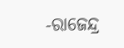-ରାଜେନ୍ଦ୍ର